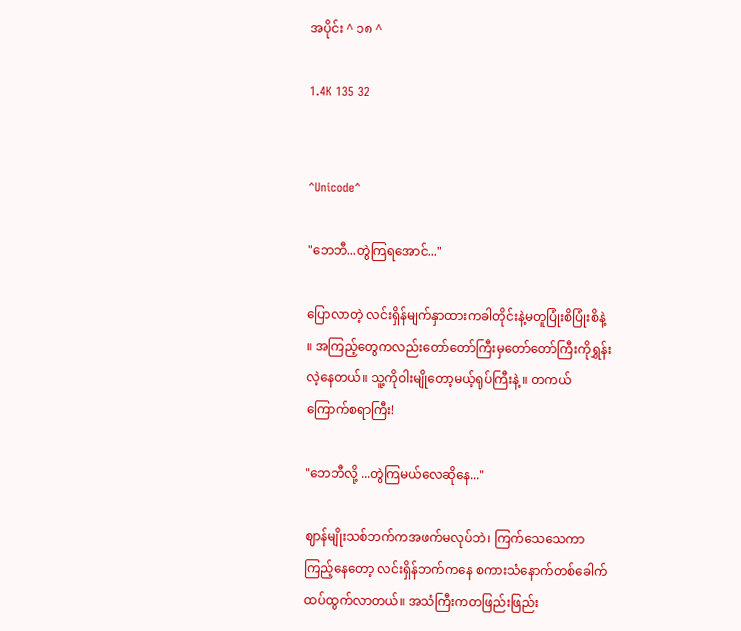အပိုင်း ^ ၁၈ ^

1.4K 135 32


^Unicode^

"ဘေဘီ...တွဲကြရအောင်..."

ပြောလာတဲ့ လင်းရှိန်မျက်နှာထားကခါတိုင်းနဲ့မတူပြုံးစိပြုံးစိနဲ့ ။ အကြည့်တွေကလည်းတော်တော်ကြီးမှတော်တော်ကြီးကိုရွှန်းလဲ့နေတယ်။ သူ့ကိုဝါးမျိုတော့မယ့်ရုပ်ကြီးနဲ့ ။ တကယ်ကြောက်စရာကြီး!

"ဘေဘီလို့ ...တွဲကြမယ်လေဆိုနေ..."

ဈာန်မျိုးသစ်ဘက်ကအဖက်မလုပ်ဘဲ၊ ကြက်သေသေကာကြည့်နေတော့ လင်းရှိန်ဘက်ကနေ စကားသံနောက်တစ်ခေါက်ထပ်ထွက်လာတယ်။ အသံကြီးကတဖြည်းဖြည်း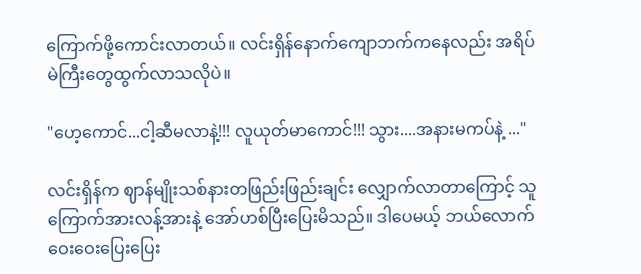ကြောက်ဖို့ကောင်းလာတယ်။ လင်းရှိန်နောက်ကျောဘက်ကနေလည်း အရိပ်မဲကြီးတွေထွက်လာသလိုပဲ။

"ဟေ့ကောင်...ငါ့ဆီမလာနဲ့!!! လူယုတ်မာကောင်!!! သွား....အနားမကပ်နဲ့ ..."

လင်းရှိန်က ဈာန်မျိုးသစ်နားတဖြည်းဖြည်းချင်း လျှောက်လာတာကြောင့် သူကြောက်အားလန့်အားနဲ့ အော်ဟစ်ပြီးပြေးမိသည်။ ဒါပေမယ့် ဘယ်လောက်ဝေးဝေးပြေးပြေး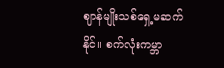ဈာန်မျိုးသစ်ရှေ့မဆက်နိုင်။ စက်လုံးကမ္ဘာ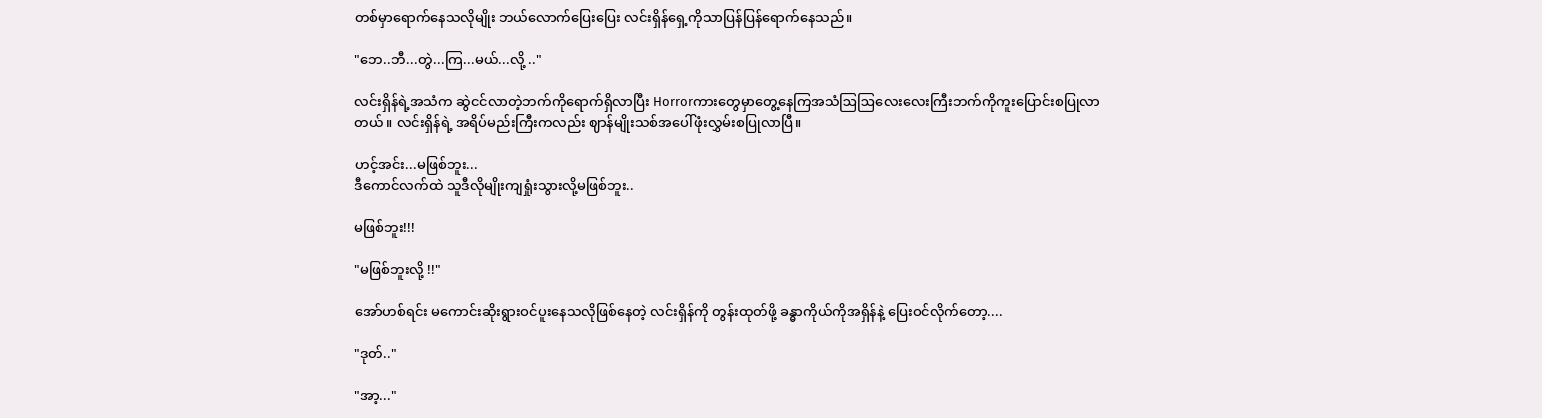တစ်မှာရောက်နေသလိုမျိုး ဘယ်လောက်ပြေးပြေး လင်းရှိန်ရှေ့ကိုသာပြန်ပြန်ရောက်နေသည်။

"ဘေ..ဘီ...တွဲ...ကြ...မယ်...လို့ .."

လင်းရှိန်ရဲ့အသံက ဆွဲငင်လာတဲ့ဘက်ကိုရောက်ရှိလာပြီး Horrorကားတွေမှာတွေ့နေကြအသံဩဩလေးလေးကြီးဘက်ကိုကူးပြောင်းစပြုလာတယ်။ လင်းရှိန်ရဲ့ အရိပ်မည်းကြီးကလည်း ဈာန်မျိုးသစ်အပေါ်ဖုံးလွှမ်းစပြုလာပြီ။

ဟင့်အင်း...မဖြစ်ဘူး...
ဒီကောင်လက်ထဲ သူဒီလိုမျိုးကျရှုံးသွားလို့မဖြစ်ဘူး..

မဖြစ်ဘူး!!!

"မဖြစ်ဘူးလို့ !!"

အော်ဟစ်ရင်း မကောင်းဆိုးရွားဝင်ပူးနေသလိုဖြစ်နေတဲ့ လင်းရှိန်ကို တွန်းထုတ်ဖို့ ခန္ဓာကိုယ်ကိုအရှိန်နဲ့ ပြေးဝင်လိုက်တော့....

"ဒုတ်.."

"အာ့..."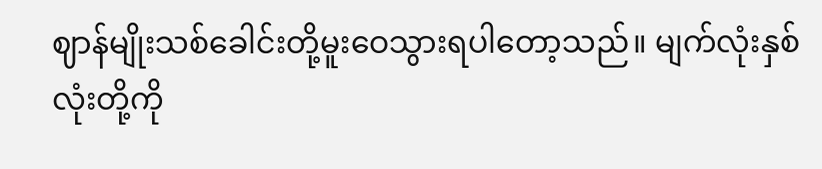ဈာန်မျိုးသစ်‌ခေါင်းတို့မူးဝေသွားရပါတော့သည်။ မျက်လုံးနှစ်လုံးတို့ကို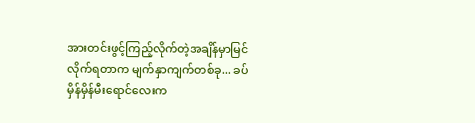အားတင်းဖွင့်ကြည့်လိုက်တဲ့အချိန်မှာမြင်လိုက်ရတာက မျက်နှာကျက်တစ်ခု... ခပ်မှိန်မှိန်မီးရောင်လေးက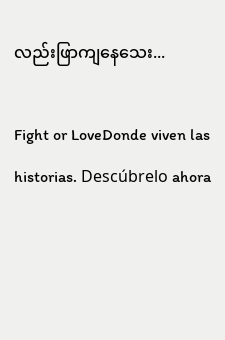လည်းဖြာကျနေသေး...

Fight or LoveDonde viven las historias. Descúbrelo ahora